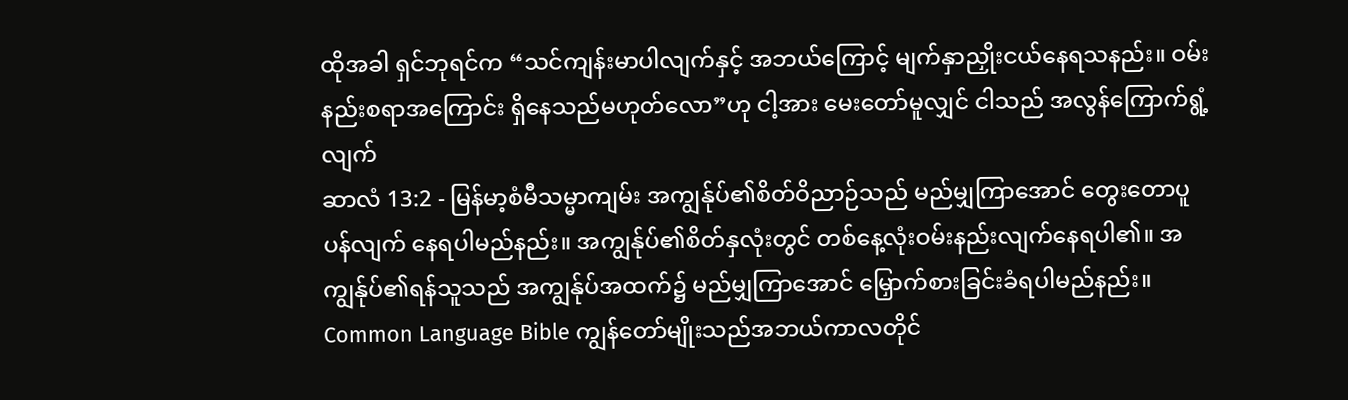ထိုအခါ ရှင်ဘုရင်က “သင်ကျန်းမာပါလျက်နှင့် အဘယ်ကြောင့် မျက်နှာညှိုးငယ်နေရသနည်း။ ဝမ်းနည်းစရာအကြောင်း ရှိနေသည်မဟုတ်လော”ဟု ငါ့အား မေးတော်မူလျှင် ငါသည် အလွန်ကြောက်ရွံ့လျက်
ဆာလံ 13:2 - မြန်မာ့စံမီသမ္မာကျမ်း အကျွန်ုပ်၏စိတ်ဝိညာဉ်သည် မည်မျှကြာအောင် တွေးတောပူပန်လျက် နေရပါမည်နည်း။ အကျွန်ုပ်၏စိတ်နှလုံးတွင် တစ်နေ့လုံးဝမ်းနည်းလျက်နေရပါ၏။ အကျွန်ုပ်၏ရန်သူသည် အကျွန်ုပ်အထက်၌ မည်မျှကြာအောင် မြှောက်စားခြင်းခံရပါမည်နည်း။ Common Language Bible ကျွန်တော်မျိုးသည်အဘယ်ကာလတိုင်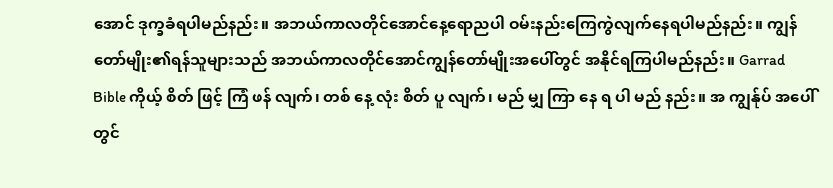အောင် ဒုက္ခခံရပါမည်နည်း။ အဘယ်ကာလတိုင်အောင်နေ့ရောညပါ ဝမ်းနည်းကြေကွဲလျက်နေရပါမည်နည်း။ ကျွန်တော်မျိုး၏ရန်သူများသည် အဘယ်ကာလတိုင်အောင်ကျွန်တော်မျိုးအပေါ်တွင် အနိုင်ရကြပါမည်နည်း။ Garrad Bible ကိုယ့် စိတ် ဖြင့် ကြံ ဖန် လျက်၊ တစ် နေ့ လုံး စိတ် ပူ လျက်၊ မည် မျှ ကြာ နေ ရ ပါ မည် နည်း။ အ ကျွန်ုပ် အပေါ် တွင်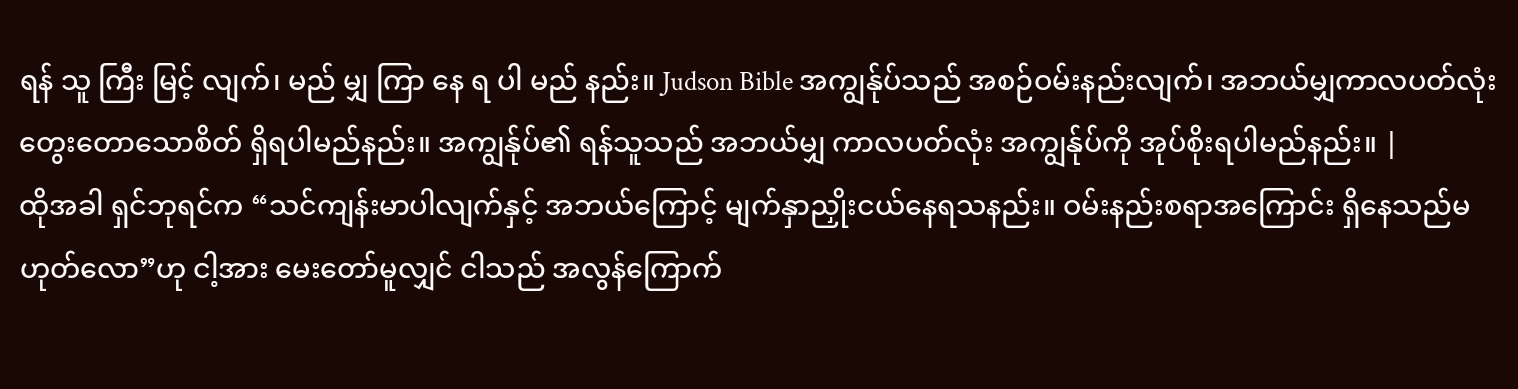ရန် သူ ကြီး မြင့် လျက်၊ မည် မျှ ကြာ နေ ရ ပါ မည် နည်း။ Judson Bible အကျွန်ုပ်သည် အစဉ်ဝမ်းနည်းလျက်၊ အဘယ်မျှကာလပတ်လုံး တွေးတောသောစိတ် ရှိရပါမည်နည်း။ အကျွန်ုပ်၏ ရန်သူသည် အဘယ်မျှ ကာလပတ်လုံး အကျွန်ုပ်ကို အုပ်စိုးရပါမည်နည်း။ |
ထိုအခါ ရှင်ဘုရင်က “သင်ကျန်းမာပါလျက်နှင့် အဘယ်ကြောင့် မျက်နှာညှိုးငယ်နေရသနည်း။ ဝမ်းနည်းစရာအကြောင်း ရှိနေသည်မဟုတ်လော”ဟု ငါ့အား မေးတော်မူလျှင် ငါသည် အလွန်ကြောက်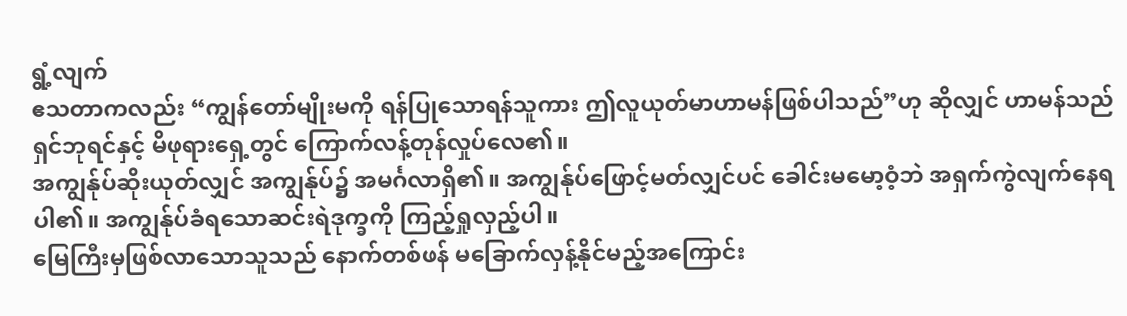ရွံ့လျက်
ဧသတာကလည်း “ကျွန်တော်မျိုးမကို ရန်ပြုသောရန်သူကား ဤလူယုတ်မာဟာမန်ဖြစ်ပါသည်”ဟု ဆိုလျှင် ဟာမန်သည် ရှင်ဘုရင်နှင့် မိဖုရားရှေ့တွင် ကြောက်လန့်တုန်လှုပ်လေ၏။
အကျွန်ုပ်ဆိုးယုတ်လျှင် အကျွန်ုပ်၌ အမင်္ဂလာရှိ၏။ အကျွန်ုပ်ဖြောင့်မတ်လျှင်ပင် ခေါင်းမမော့ဝံ့ဘဲ အရှက်ကွဲလျက်နေရပါ၏။ အကျွန်ုပ်ခံရသောဆင်းရဲဒုက္ခကို ကြည့်ရှုလှည့်ပါ။
မြေကြီးမှဖြစ်လာသောသူသည် နောက်တစ်ဖန် မခြောက်လှန့်နိုင်မည့်အကြောင်း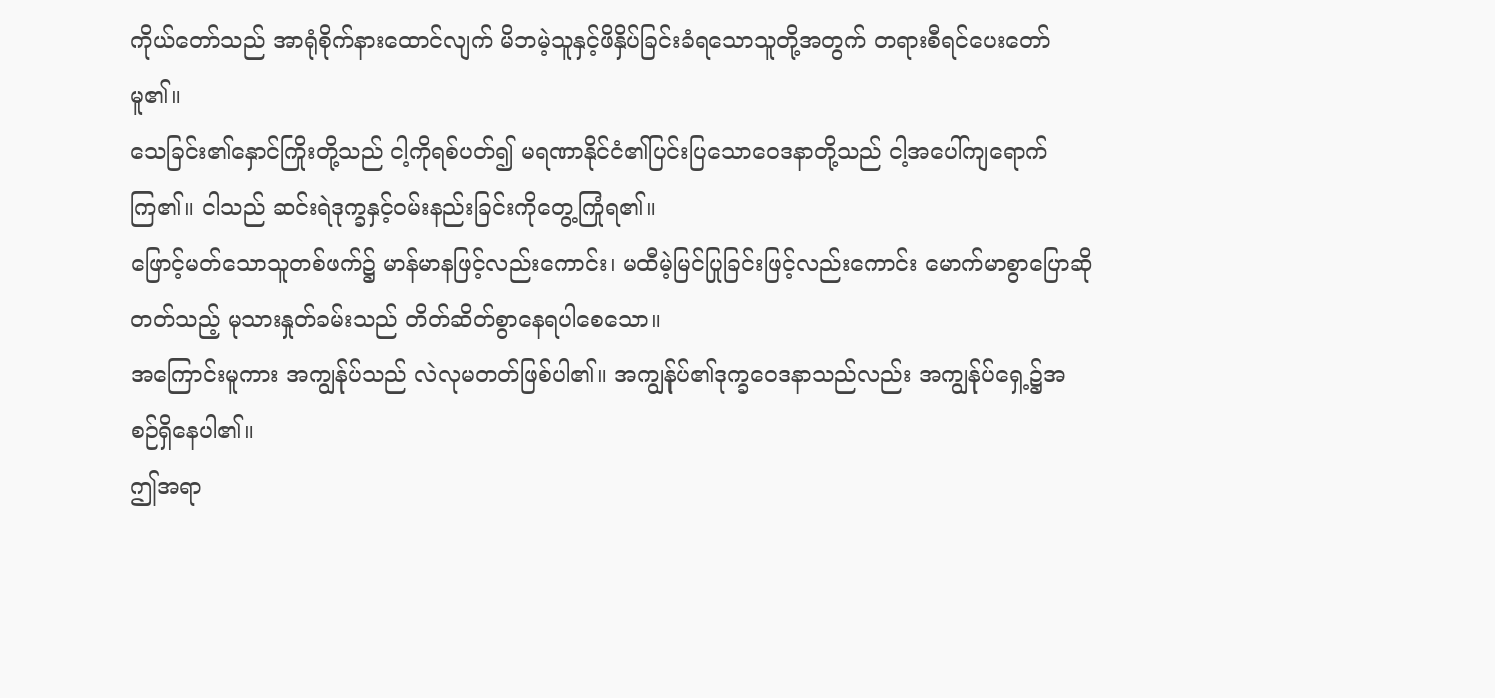ကိုယ်တော်သည် အာရုံစိုက်နားထောင်လျက် မိဘမဲ့သူနှင့်ဖိနှိပ်ခြင်းခံရသောသူတို့အတွက် တရားစီရင်ပေးတော်မူ၏။
သေခြင်း၏နှောင်ကြိုးတို့သည် ငါ့ကိုရစ်ပတ်၍ မရဏာနိုင်ငံ၏ပြင်းပြသောဝေဒနာတို့သည် ငါ့အပေါ်ကျရောက်ကြ၏။ ငါသည် ဆင်းရဲဒုက္ခနှင့်ဝမ်းနည်းခြင်းကိုတွေ့ကြုံရ၏။
ဖြောင့်မတ်သောသူတစ်ဖက်၌ မာန်မာနဖြင့်လည်းကောင်း၊ မထီမဲ့မြင်ပြုခြင်းဖြင့်လည်းကောင်း မောက်မာစွာပြောဆိုတတ်သည့် မုသားနှုတ်ခမ်းသည် တိတ်ဆိတ်စွာနေရပါစေသော။
အကြောင်းမူကား အကျွန်ုပ်သည် လဲလုမတတ်ဖြစ်ပါ၏။ အကျွန်ုပ်၏ဒုက္ခဝေဒနာသည်လည်း အကျွန်ုပ်ရှေ့၌အစဉ်ရှိနေပါ၏။
ဤအရာ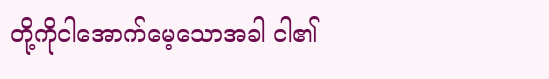တို့ကိုငါအောက်မေ့သောအခါ ငါ၏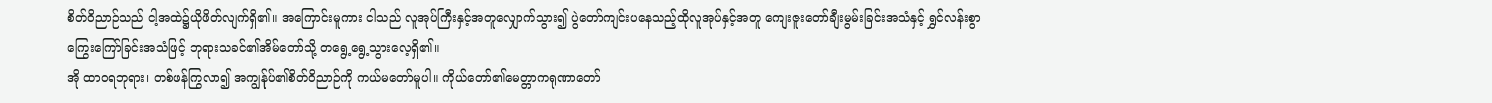စိတ်ဝိညာဉ်သည် ငါ့အထဲ၌ယိုဖိတ်လျက်ရှိ၏။ အကြောင်းမူကား ငါသည် လူအုပ်ကြီးနှင့်အတူလျှောက်သွား၍ ပွဲတော်ကျင်းပနေသည့်ထိုလူအုပ်နှင့်အတူ ကျေးဇူးတော်ချီးမွမ်းခြင်းအသံနှင့် ရွှင်လန်းစွာကြွေးကြော်ခြင်းအသံဖြင့် ဘုရားသခင်၏အိမ်တော်သို့ တရွေ့ရွေ့သွားလေ့ရှိ၏။
အို ထာဝရဘုရား၊ တစ်ဖန်ကြွလာ၍ အကျွန်ုပ်၏စိတ်ဝိညာဉ်ကို ကယ်မတော်မူပါ။ ကိုယ်တော်၏မေတ္တာကရုဏာတော်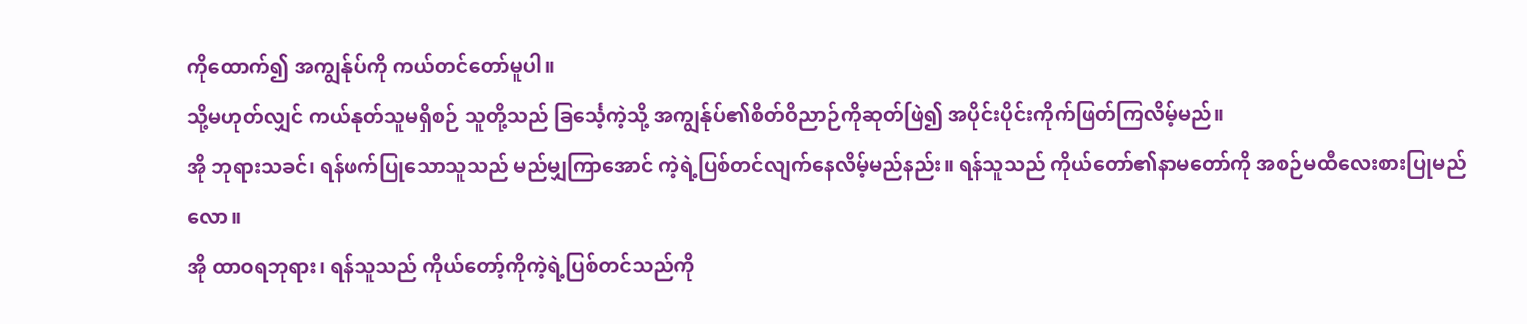ကိုထောက်၍ အကျွန်ုပ်ကို ကယ်တင်တော်မူပါ။
သို့မဟုတ်လျှင် ကယ်နုတ်သူမရှိစဉ် သူတို့သည် ခြင်္သေ့ကဲ့သို့ အကျွန်ုပ်၏စိတ်ဝိညာဉ်ကိုဆုတ်ဖြဲ၍ အပိုင်းပိုင်းကိုက်ဖြတ်ကြလိမ့်မည်။
အို ဘုရားသခင်၊ ရန်ဖက်ပြုသောသူသည် မည်မျှကြာအောင် ကဲ့ရဲ့ပြစ်တင်လျက်နေလိမ့်မည်နည်း။ ရန်သူသည် ကိုယ်တော်၏နာမတော်ကို အစဉ်မထီလေးစားပြုမည်လော။
အို ထာဝရဘုရား၊ ရန်သူသည် ကိုယ်တော့်ကိုကဲ့ရဲ့ပြစ်တင်သည်ကို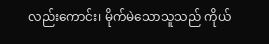လည်းကောင်း၊ မိုက်မဲသောသူသည် ကိုယ်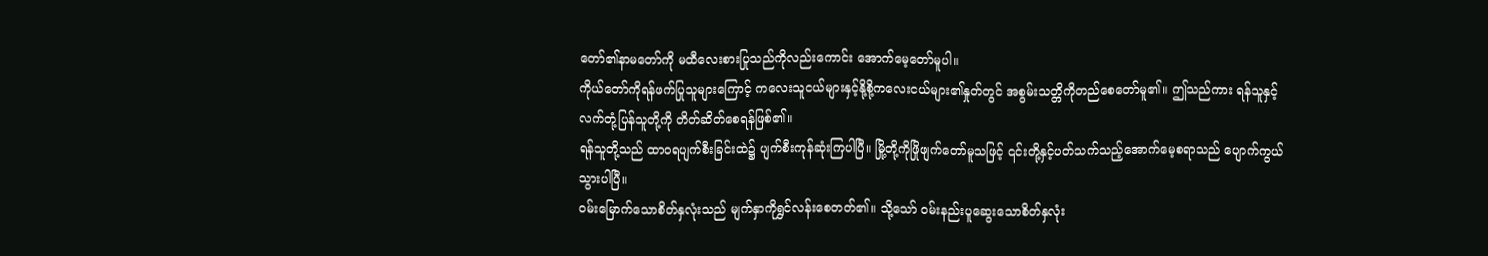တော်၏နာမတော်ကို မထီလေးစားပြုသည်ကိုလည်းကောင်း အောက်မေ့တော်မူပါ။
ကိုယ်တော်ကိုရန်ဖက်ပြုသူများကြောင့် ကလေးသူငယ်များနှင့်နို့စို့ကလေးငယ်များ၏နှုတ်တွင် အစွမ်းသတ္တိကိုတည်စေတော်မူ၏။ ဤသည်ကား ရန်သူနှင့် လက်တုံ့ပြန်သူတို့ကို တိတ်ဆိတ်စေရန်ဖြစ်၏။
ရန်သူတို့သည် ထာဝရပျက်စီးခြင်းထဲ၌ ပျက်စီးကုန်ဆုံးကြပါပြီ။ မြို့တို့ကိုဖြိုဖျက်တော်မူသဖြင့် ၎င်းတို့နှင့်ပတ်သက်သည့်အောက်မေ့စရာသည် ပျောက်ကွယ်သွားပါပြီ။
ဝမ်းမြောက်သောစိတ်နှလုံးသည် မျက်နှာကိုရွှင်လန်းစေတတ်၏။ သို့သော် ဝမ်းနည်းပူဆွေးသောစိတ်နှလုံး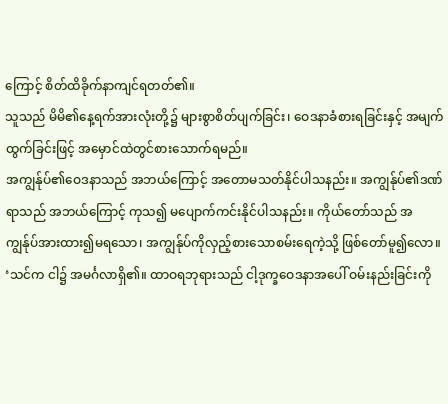ကြောင့် စိတ်ထိခိုက်နာကျင်ရတတ်၏။
သူသည် မိမိ၏နေ့ရက်အားလုံးတို့၌ များစွာစိတ်ပျက်ခြင်း၊ ဝေဒနာခံစားရခြင်းနှင့် အမျက်ထွက်ခြင်းဖြင့် အမှောင်ထဲတွင်စားသောက်ရမည်။
အကျွန်ုပ်၏ဝေဒနာသည် အဘယ်ကြောင့် အတောမသတ်နိုင်ပါသနည်း။ အကျွန်ုပ်၏ဒဏ်ရာသည် အဘယ်ကြောင့် ကုသ၍ မပျောက်ကင်းနိုင်ပါသနည်း။ ကိုယ်တော်သည် အကျွန်ုပ်အားထား၍မရသော၊ အကျွန်ုပ်ကိုလှည့်စားသောစမ်းရေကဲ့သို့ ဖြစ်တော်မူ၍လော။
‘သင်က ငါ၌ အမင်္ဂလာရှိ၏။ ထာဝရဘုရားသည် ငါ့ဒုက္ခဝေဒနာအပေါ် ဝမ်းနည်းခြင်းကို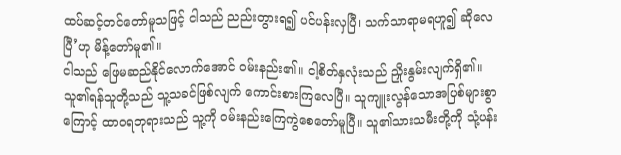ထပ်ဆင့်တင်တော်မူသဖြင့် ငါသည် ညည်းတွားရ၍ ပင်ပန်းလှပြီ၊ သက်သာရာမရဟူ၍ ဆိုလေပြီ’ဟု မိန့်တော်မူ၏။
ငါသည် ဖြေမဆည်နိုင်လောက်အောင် ဝမ်းနည်း၏။ ငါ့စိတ်နှလုံးသည် ညှိုးနွမ်းလျက်ရှိ၏။
သူ၏ရန်သူတို့သည် သူ့သခင်ဖြစ်လျက် ကောင်းစားကြလေပြီ။ သူကျူးလွန်သောအပြစ်များစွာကြောင့် ထာဝရဘုရားသည် သူ့ကို ဝမ်းနည်းကြေကွဲစေတော်မူပြီ။ သူ၏သားသမီးတို့ကို သုံ့ပန်း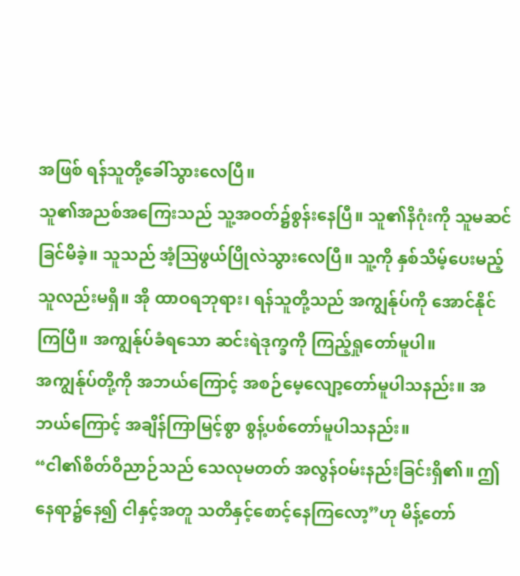အဖြစ် ရန်သူတို့ခေါ်သွားလေပြီ။
သူ၏အညစ်အကြေးသည် သူ့အဝတ်၌စွန်းနေပြီ။ သူ၏နိဂုံးကို သူမဆင်ခြင်မိခဲ့။ သူသည် အံ့ဩဖွယ်ပြိုလဲသွားလေပြီ။ သူ့ကို နှစ်သိမ့်ပေးမည့်သူလည်းမရှိ။ အို ထာဝရဘုရား၊ ရန်သူတို့သည် အကျွန်ုပ်ကို အောင်နိုင်ကြပြီ။ အကျွန်ုပ်ခံရသော ဆင်းရဲဒုက္ခကို ကြည့်ရှုတော်မူပါ။
အကျွန်ုပ်တို့ကို အဘယ်ကြောင့် အစဉ်မေ့လျော့တော်မူပါသနည်း။ အဘယ်ကြောင့် အချိန်ကြာမြင့်စွာ စွန့်ပစ်တော်မူပါသနည်း။
“ငါ၏စိတ်ဝိညာဉ်သည် သေလုမတတ် အလွန်ဝမ်းနည်းခြင်းရှိ၏။ ဤနေရာ၌နေ၍ ငါနှင့်အတူ သတိနှင့်စောင့်နေကြလော့”ဟု မိန့်တော်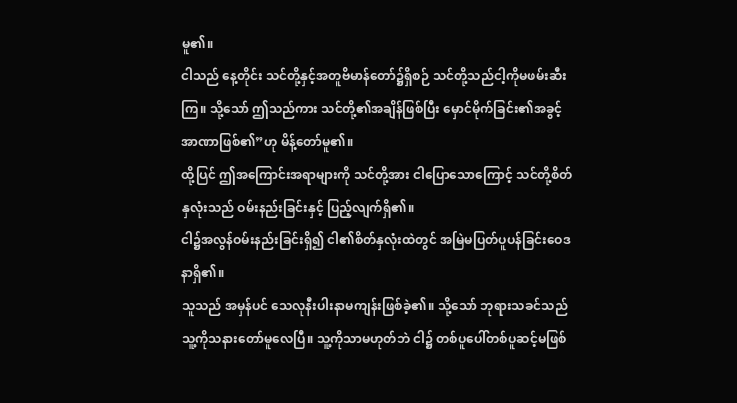မူ၏။
ငါသည် နေ့တိုင်း သင်တို့နှင့်အတူဗိမာန်တော်၌ရှိစဉ် သင်တို့သည်ငါ့ကိုမဖမ်းဆီးကြ။ သို့သော် ဤသည်ကား သင်တို့၏အချိန်ဖြစ်ပြီး မှောင်မိုက်ခြင်း၏အခွင့်အာဏာဖြစ်၏”ဟု မိန့်တော်မူ၏။
ထို့ပြင် ဤအကြောင်းအရာများကို သင်တို့အား ငါပြောသောကြောင့် သင်တို့စိတ်နှလုံးသည် ဝမ်းနည်းခြင်းနှင့် ပြည့်လျက်ရှိ၏။
ငါ၌အလွန်ဝမ်းနည်းခြင်းရှိ၍ ငါ၏စိတ်နှလုံးထဲတွင် အမြဲမပြတ်ပူပန်ခြင်းဝေဒနာရှိ၏။
သူသည် အမှန်ပင် သေလုနီးပါးနာမကျန်းဖြစ်ခဲ့၏။ သို့သော် ဘုရားသခင်သည် သူ့ကိုသနားတော်မူလေပြီ။ သူ့ကိုသာမဟုတ်ဘဲ ငါ၌ တစ်ပူပေါ်တစ်ပူဆင့်မဖြစ်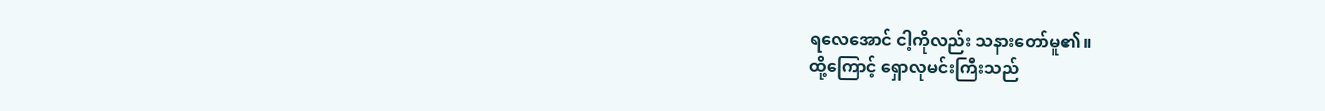ရလေအောင် ငါ့ကိုလည်း သနားတော်မူ၏။
ထို့ကြောင့် ရှောလုမင်းကြီးသည်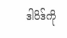ဒါဝိဒ်ကို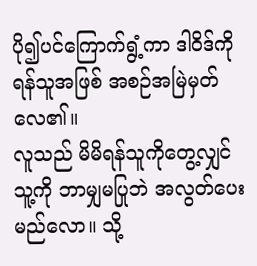ပို၍ပင်ကြောက်ရွံ့ကာ ဒါဝိဒ်ကို ရန်သူအဖြစ် အစဉ်အမြဲမှတ်လေ၏။
လူသည် မိမိရန်သူကိုတွေ့လျှင် သူ့ကို ဘာမျှမပြုဘဲ အလွတ်ပေးမည်လော။ သို့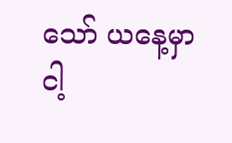သော် ယနေ့မှာ ငါ့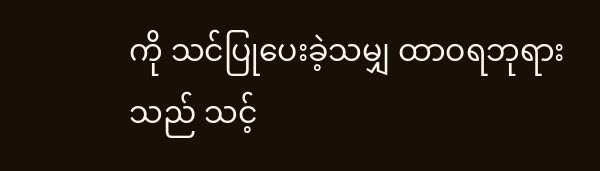ကို သင်ပြုပေးခဲ့သမျှ ထာဝရဘုရားသည် သင့်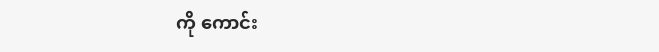ကို ကောင်း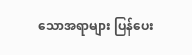သောအရာများ ပြန်ပေး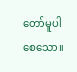တော်မူပါစေသော။